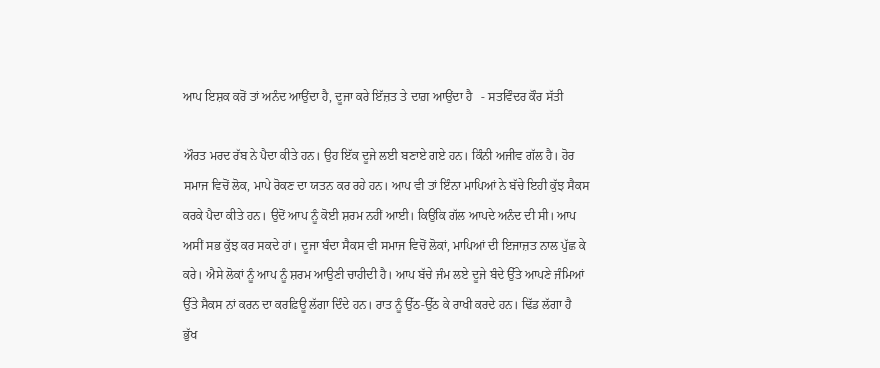ਆਪ ਇਸ਼ਕ ਕਰੋਂ ਤਾਂ ਅਨੰਦ ਆਉਂਦਾ ਹੈ, ਦੂਜਾ ਕਰੇ ਇੱਜ਼ਤ ਤੇ ਦਾਗ਼ ਆਉਂਦਾ ਹੈ   - ਸਤਵਿੰਦਰ ਕੌਰ ਸੱਤੀ

ਔਰਤ ਮਰਦ ਰੱਬ ਨੇ ਪੈਦਾ ਕੀਤੇ ਹਨ। ਉਹ ਇੱਕ ਦੂਜੇ ਲਈ ਬਣਾਏ ਗਏ ਹਨ। ਕਿੰਨੀ ਅਜੀਵ ਗੱਲ ਹੈ। ਹੋਰ ਸਮਾਜ ਵਿਚੋਂ ਲੋਕ, ਮਾਪੇ ਰੋਕਣ ਦਾ ਯਤਨ ਕਰ ਰਹੇ ਹਨ। ਆਪ ਵੀ ਤਾਂ ਇੰਨਾ ਮਾਪਿਆਂ ਨੇ ਬੱਚੇ ਇਹੀ ਕੁੱਝ ਸੈਕਸ ਕਰਕੇ ਪੈਦਾ ਕੀਤੇ ਹਨ। ਉਦੋਂ ਆਪ ਨੂੰ ਕੋਈ ਸ਼ਰਮ ਨਹੀਂ ਆਈ। ਕਿਉਂਕਿ ਗੱਲ ਆਪਦੇ ਅਨੰਦ ਦੀ ਸੀ। ਆਪ ਅਸੀਂ ਸਭ ਕੁੱਝ ਕਰ ਸਕਦੇ ਹਾਂ। ਦੂਜਾ ਬੰਦਾ ਸੈਕਸ ਵੀ ਸਮਾਜ ਵਿਚੋਂ ਲੋਕਾਂ, ਮਾਪਿਆਂ ਦੀ ਇਜਾਜ਼ਤ ਨਾਲ ਪੁੱਛ ਕੇ ਕਰੇ। ਐਸੇ ਲੋਕਾਂ ਨੂੰ ਆਪ ਨੂੰ ਸ਼ਰਮ ਆਉਣੀ ਚਾਹੀਦੀ ਹੈ। ਆਪ ਬੱਚੇ ਜੰਮ ਲਏ ਦੂਜੇ ਬੰਦੇ ਉੱਤੇ ਆਪਣੇ ਜੰਮਿਆਂ ਉੱਤੇ ਸੈਕਸ ਨਾਂ ਕਰਨ ਦਾ ਕਰਫ਼ਿਊ ਲੱਗਾ ਦਿੰਦੇ ਹਨ। ਰਾਤ ਨੂੰ ਉੱਠ-ਉੱਠ ਕੇ ਰਾਖੀ ਕਰਦੇ ਹਨ। ਢਿੱਡ ਲੱਗਾ ਹੈ ਭੁੱਖ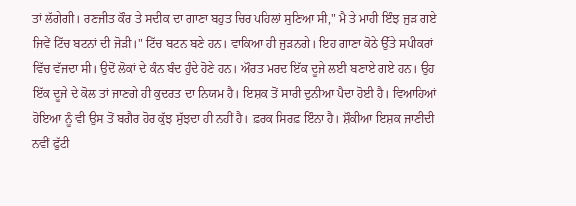ਤਾਂ ਲੱਗੇਗੀ। ਰਣਜੀਤ ਕੌਰ ਤੇ ਸਦੀਕ ਦਾ ਗਾਣਾ ਬਹੁਤ ਚਿਰ ਪਹਿਲਾਂ ਸੁਣਿਆ ਸੀ," ਮੈ ਤੇ ਮਾਹੀ ਇੰਝ ਜੁੜ ਗਏ ਜਿਵੇਂ ਟਿੱਚ ਬਟਨਾਂ ਦੀ ਜੋੜੀ।" ਟਿੱਚ ਬਟਨ ਬਣੇ ਹਨ। ਵਾਕਿਆ ਹੀ ਜੁੜਨਗੇ। ਇਹ ਗਾਣਾ ਕੋਠੇ ਉੱਤੇ ਸਪੀਕਰਾਂ ਵਿੱਚ ਵੱਜਦਾ ਸੀ। ਉਦੋਂ ਲੋਕਾਂ ਦੇ ਕੰਨ ਬੰਦ ਹੁੰਦੇ ਹੋਣੇ ਹਨ। ਔਰਤ ਮਰਦ ਇੱਕ ਦੂਜੇ ਲਈ ਬਣਾਏ ਗਏ ਹਨ। ਉਹ ਇੱਕ ਦੂਜੇ ਦੇ ਕੋਲ ਤਾਂ ਜਾਣਗੇ ਹੀ ਕੁਦਰਤ ਦਾ ਨਿਯਮ ਹੈ। ਇਸ਼ਕ ਤੋਂ ਸਾਰੀ ਦੁਨੀਆ ਪੈਦਾ ਹੋਈ ਹੈ। ਵਿਆਹਿਆਂ ਹੋਇਆ ਨੂੰ ਵੀ ਉਸ ਤੋਂ ਬਗੈਰ ਹੋਰ ਕੁੱਝ ਸੁੱਝਦਾ ਹੀ ਨਹੀਂ ਹੈ। ਫ਼ਰਕ ਸਿਰਫ਼ ਇੰਨਾ ਹੈ। ਸ਼ੌਕੀਆ ਇਸ਼ਕ ਜਾਣੀਦੀ ਨਵੀਂ ਫੁੱਟੀ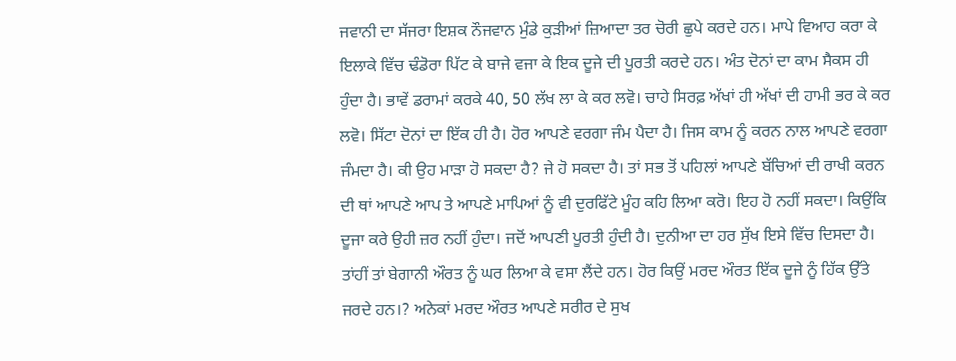ਜਵਾਨੀ ਦਾ ਸੱਜਰਾ ਇਸ਼ਕ ਨੌਜਵਾਨ ਮੁੰਡੇ ਕੁੜੀਆਂ ਜ਼ਿਆਦਾ ਤਰ ਚੋਰੀ ਛੁਪੇ ਕਰਦੇ ਹਨ। ਮਾਪੇ ਵਿਆਹ ਕਰਾ ਕੇ ਇਲਾਕੇ ਵਿੱਚ ਢੰਡੋਰਾ ਪਿੱਟ ਕੇ ਬਾਜੇ ਵਜਾ ਕੇ ਇਕ ਦੂਜੇ ਦੀ ਪੂਰਤੀ ਕਰਦੇ ਹਨ। ਅੰਤ ਦੋਨਾਂ ਦਾ ਕਾਮ ਸੈਕਸ ਹੀ ਹੁੰਦਾ ਹੈ। ਭਾਵੇਂ ਡਰਾਮਾਂ ਕਰਕੇ 40, 50 ਲੱਖ ਲਾ ਕੇ ਕਰ ਲਵੋ। ਚਾਹੇ ਸਿਰਫ਼ ਅੱਖਾਂ ਹੀ ਅੱਖਾਂ ਦੀ ਹਾਮੀ ਭਰ ਕੇ ਕਰ ਲਵੋ। ਸਿੱਟਾ ਦੋਨਾਂ ਦਾ ਇੱਕ ਹੀ ਹੈ। ਹੋਰ ਆਪਣੇ ਵਰਗਾ ਜੰਮ ਪੈਦਾ ਹੈ। ਜਿਸ ਕਾਮ ਨੂੰ ਕਰਨ ਨਾਲ ਆਪਣੇ ਵਰਗਾ ਜੰਮਦਾ ਹੈ। ਕੀ ਉਹ ਮਾੜਾ ਹੋ ਸਕਦਾ ਹੈ? ਜੇ ਹੋ ਸਕਦਾ ਹੈ। ਤਾਂ ਸਭ ਤੋਂ ਪਹਿਲਾਂ ਆਪਣੇ ਬੱਚਿਆਂ ਦੀ ਰਾਖੀ ਕਰਨ ਦੀ ਥਾਂ ਆਪਣੇ ਆਪ ਤੇ ਆਪਣੇ ਮਾਪਿਆਂ ਨੂੰ ਵੀ ਦੁਰਫਿੱਟੇ ਮੂੰਹ ਕਹਿ ਲਿਆ ਕਰੋ। ਇਹ ਹੋ ਨਹੀਂ ਸਕਦਾ। ਕਿਉਂਕਿ ਦੂਜਾ ਕਰੇ ਉਹੀ ਜ਼ਰ ਨਹੀਂ ਹੁੰਦਾ। ਜਦੋਂ ਆਪਣੀ ਪੂਰਤੀ ਹੁੰਦੀ ਹੈ। ਦੁਨੀਆ ਦਾ ਹਰ ਸੁੱਖ ਇਸੇ ਵਿੱਚ ਦਿਸਦਾ ਹੈ। ਤਾਂਹੀਂ ਤਾਂ ਬੇਗਾਨੀ ਔਰਤ ਨੂੰ ਘਰ ਲਿਆ ਕੇ ਵਸਾ ਲੈਂਦੇ ਹਨ। ਹੋਰ ਕਿਉਂ ਮਰਦ ਔਰਤ ਇੱਕ ਦੂਜੇ ਨੂੰ ਹਿੱਕ ਉੱਤੇ ਜਰਦੇ ਹਨ।? ਅਨੇਕਾਂ ਮਰਦ ਔਰਤ ਆਪਣੇ ਸਰੀਰ ਦੇ ਸੁਖ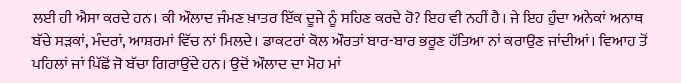ਲਈ ਹੀ ਐਸਾ ਕਰਦੇ ਹਨ। ਕੀ ਔਲਾਦ ਜੰਮਣ ਖ਼ਾਤਰ ਇੱਕ ਦੂਜੇ ਨੂੰ ਸਹਿਣ ਕਰਦੇ ਹੋ? ਇਹ ਵੀ ਨਹੀਂ ਹੈ। ਜੇ ਇਹ ਹੁੰਦਾ ਅਨੇਕਾਂ ਅਨਾਥ ਬੱਚੇ ਸੜਕਾਂ, ਮੰਦਰਾਂ, ਆਸ਼ਰਮਾਂ ਵਿੱਚ ਨਾਂ ਮਿਲਦੇ। ਡਾਕਟਰਾਂ ਕੋਲ ਔਰਤਾਂ ਬਾਰ-ਬਾਰ ਭਰੂਣ ਹੱਤਿਆ ਨਾਂ ਕਰਾਉਣ ਜਾਂਦੀਆਂ। ਵਿਆਹ ਤੋਂ ਪਹਿਲਾਂ ਜਾਂ ਪਿੱਛੋਂ ਜੋ ਬੱਚਾ ਗਿਰਾਉਂਦੇ ਹਨ। ਉਦੋਂ ਔਲਾਦ ਦਾ ਮੋਹ ਮਾਂ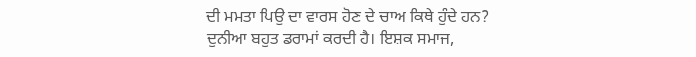ਦੀ ਮਮਤਾ ਪਿਉ ਦਾ ਵਾਰਸ ਹੋਣ ਦੇ ਚਾਅ ਕਿਥੇ ਹੁੰਦੇ ਹਨ? ਦੁਨੀਆ ਬਹੁਤ ਡਰਾਮਾਂ ਕਰਦੀ ਹੈ। ਇਸ਼ਕ ਸਮਾਜ,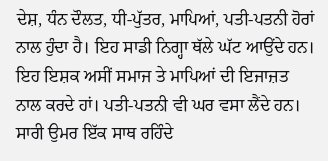ਦੇਸ਼, ਧੰਨ ਦੌਲਤ, ਧੀ-ਪੁੱਤਰ, ਮਾਪਿਆਂ, ਪਤੀ-ਪਤਨੀ ਹੋਰਾਂ ਨਾਲ ਹੁੰਦਾ ਹੈ। ਇਹ ਸਾਡੀ ਨਿਗ੍ਹਾ ਥੱਲੇ ਘੱਟ ਆਉਂਦੇ ਹਨ। ਇਹ ਇਸ਼ਕ ਅਸੀਂ ਸਮਾਜ ਤੇ ਮਾਪਿਆਂ ਦੀ ਇਜਾਜ਼ਤ ਨਾਲ ਕਰਦੇ ਹਾਂ। ਪਤੀ-ਪਤਨੀ ਵੀ ਘਰ ਵਸਾ ਲੈਂਦੇ ਹਨ। ਸਾਰੀ ਉਮਰ ਇੱਕ ਸਾਥ ਰਹਿੰਦੇ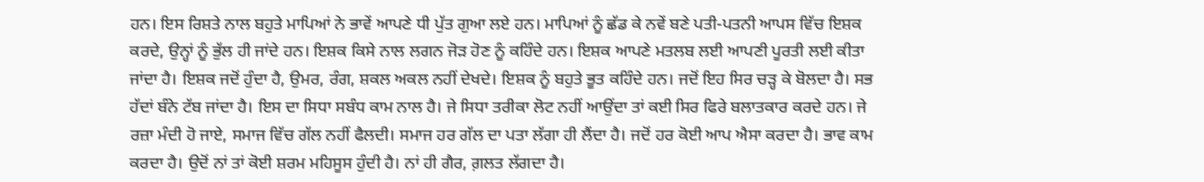ਹਨ। ਇਸ ਰਿਸ਼ਤੇ ਨਾਲ ਬਹੁਤੇ ਮਾਪਿਆਂ ਨੇ ਭਾਵੇਂ ਆਪਣੇ ਧੀ ਪੁੱਤ ਗੁਆ ਲਏ ਹਨ। ਮਾਪਿਆਂ ਨੂੰ ਛੱਡ ਕੇ ਨਵੇਂ ਬਣੇ ਪਤੀ-ਪਤਨੀ ਆਪਸ ਵਿੱਚ ਇਸ਼ਕ ਕਰਦੇ, ਉਨ੍ਹਾਂ ਨੂੰ ਭੁੱਲ ਹੀ ਜਾਂਦੇ ਹਨ। ਇਸ਼ਕ ਕਿਸੇ ਨਾਲ ਲਗਨ ਜੋੜ ਹੋਣ ਨੂੰ ਕਹਿੰਦੇ ਹਨ। ਇਸ਼ਕ ਆਪਣੇ ਮਤਲਬ ਲਈ ਆਪਣੀ ਪੂਰਤੀ ਲਈ ਕੀਤਾ ਜਾਂਦਾ ਹੈ। ਇਸ਼ਕ ਜਦੋਂ ਹੁੰਦਾ ਹੈ, ਉਮਰ, ਰੰਗ, ਸ਼ਕਲ ਅਕਲ ਨਹੀਂ ਦੇਖਦੇ। ਇਸ਼ਕ ਨੂੰ ਬਹੁਤੇ ਭੂਤ ਕਹਿੰਦੇ ਹਨ। ਜਦੋਂ ਇਹ ਸਿਰ ਚੜ੍ਹ ਕੇ ਬੋਲਦਾ ਹੈ। ਸਭ ਹੱਦਾਂ ਬੰਨੇ ਟੱਬ ਜਾਂਦਾ ਹੈ। ਇਸ ਦਾ ਸਿਧਾ ਸਬੰਧ ਕਾਮ ਨਾਲ ਹੈ। ਜੇ ਸਿਧਾ ਤਰੀਕਾ ਲੋਟ ਨਹੀਂ ਆਉਂਦਾ ਤਾਂ ਕਈ ਸਿਰ ਫਿਰੇ ਬਲਾਤਕਾਰ ਕਰਦੇ ਹਨ। ਜੇ ਰਜ਼ਾ ਮੰਦੀ ਹੋ ਜਾਏ, ਸਮਾਜ ਵਿੱਚ ਗੱਲ ਨਹੀਂ ਫੈਲਦੀ। ਸਮਾਜ ਹਰ ਗੱਲ ਦਾ ਪਤਾ ਲੱਗਾ ਹੀ ਲੈਂਦਾ ਹੈ। ਜਦੋਂ ਹਰ ਕੋਈ ਆਪ ਐਸਾ ਕਰਦਾ ਹੈ। ਭਾਵ ਕਾਮ ਕਰਦਾ ਹੈ। ਉਦੋਂ ਨਾਂ ਤਾਂ ਕੋਈ ਸ਼ਰਮ ਮਹਿਸੂਸ ਹੁੰਦੀ ਹੈ। ਨਾਂ ਹੀ ਗੈਰ, ਗ਼ਲਤ ਲੱਗਦਾ ਹੈ।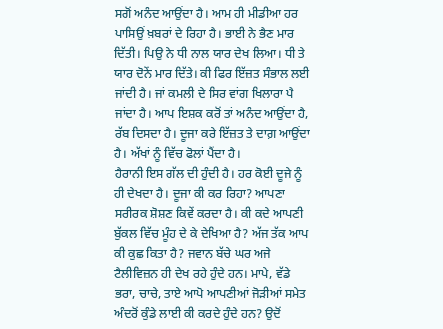ਸਗੋਂ ਅਨੰਦ ਆਉਂਦਾ ਹੈ। ਆਮ ਹੀ ਮੀਡੀਆ ਹਰ ਪਾਸਿਉਂ ਖ਼ਬਰਾਂ ਦੇ ਰਿਹਾ ਹੈ। ਭਾਈ ਨੇ ਭੈਣ ਮਾਰ ਦਿੱਤੀ। ਪਿਉ ਨੇ ਧੀ ਨਾਲ ਯਾਰ ਦੇਖ ਲਿਆ। ਧੀ ਤੇ ਯਾਰ ਦੋਨੇਂ ਮਾਰ ਦਿੱਤੇ। ਕੀ ਫਿਰ ਇੱਜ਼ਤ ਸੰਭਾਲ ਲਈ ਜਾਂਦੀ ਹੈ। ਜਾਂ ਕਮਲੀ ਦੇ ਸਿਰ ਵਾਂਗ ਖਿਲਾਰਾ ਪੈ ਜਾਂਦਾ ਹੈ। ਆਪ ਇਸ਼ਕ ਕਰੋਂ ਤਾਂ ਅਨੰਦ ਆਉਂਦਾ ਹੈ, ਰੱਬ ਦਿਸਦਾ ਹੈ। ਦੂਜਾ ਕਰੇ ਇੱਜ਼ਤ ਤੇ ਦਾਗ਼ ਆਉਂਦਾ ਹੈ। ਅੱਖਾਂ ਨੂੰ ਵਿੱਚ ਫੋਲਾਂ ਪੈਂਦਾ ਹੈ।
ਹੈਰਾਨੀ ਇਸ ਗੱਲ ਦੀ ਹੁੰਦੀ ਹੈ। ਹਰ ਕੋਈ ਦੂਜੇ ਨੂੰ ਹੀ ਦੇਖਦਾ ਹੈ। ਦੂਜਾ ਕੀ ਕਰ ਰਿਹਾ? ਆਪਣਾ ਸਰੀਰਕ ਸ਼ੋਸ਼ਣ ਕਿਵੇਂ ਕਰਦਾ ਹੈ। ਕੀ ਕਦੇ ਆਪਣੀ ਬੁੱਕਲ ਵਿੱਚ ਮੂੰਹ ਦੇ ਕੇ ਦੇਖਿਆ ਹੈ? ਅੱਜ ਤੱਕ ਆਪ ਕੀ ਕੁਛ ਕਿਤਾ ਹੈ? ਜਵਾਨ ਬੱਚੇ ਘਰ ਅਜੇ ਟੈਲੀਵਿਜ਼ਨ ਹੀ ਦੇਖ ਰਹੇ ਹੁੰਦੇ ਹਨ। ਮਾਪੇ, ਵੱਡੇ ਭਰਾ, ਚਾਚੇ, ਤਾਏ ਆਪੋ ਆਪਣੀਆਂ ਜੋੜੀਆਂ ਸਮੇਤ ਅੰਦਰੋਂ ਕੁੰਡੇ ਲਾਈ ਕੀ ਕਰਦੇ ਹੁੰਦੇ ਹਨ? ਉਦੋਂ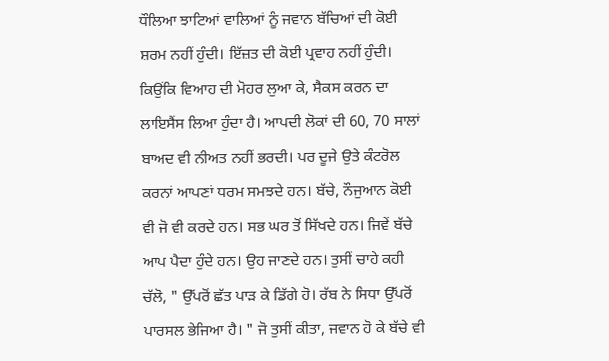ਧੌਲਿਆ ਝਾਟਿਆਂ ਵਾਲਿਆਂ ਨੂੰ ਜਵਾਨ ਬੱਚਿਆਂ ਦੀ ਕੋਈ ਸ਼ਰਮ ਨਹੀਂ ਹੁੰਦੀ। ਇੱਜ਼ਤ ਦੀ ਕੋਈ ਪ੍ਰਵਾਹ ਨਹੀਂ ਹੁੰਦੀ। ਕਿਉਂਕਿ ਵਿਆਹ ਦੀ ਮੋਹਰ ਲੁਆ ਕੇ, ਸੈਕਸ ਕਰਨ ਦਾ ਲਾਇਸੈਂਸ ਲਿਆ ਹੁੰਦਾ ਹੈ। ਆਪਦੀ ਲੋਕਾਂ ਦੀ 60, 70 ਸਾਲਾਂ ਬਾਅਦ ਵੀ ਨੀਅਤ ਨਹੀਂ ਭਰਦੀ। ਪਰ ਦੂਜੇ ਉਤੇ ਕੰਟਰੋਲ ਕਰਨਾਂ ਆਪਣਾਂ ਧਰਮ ਸਮਝਦੇ ਹਨ। ਬੱਚੇ, ਨੌਜੁਆਨ ਕੋਈ ਵੀ ਜੋ ਵੀ ਕਰਦੇ ਹਨ। ਸਭ ਘਰ ਤੋਂ ਸਿੱਖਦੇ ਹਨ। ਜਿਵੇਂ ਬੱਚੇ ਆਪ ਪੈਦਾ ਹੁੰਦੇ ਹਨ। ਉਹ ਜਾਣਦੇ ਹਨ। ਤੁਸੀਂ ਚਾਹੇ ਕਹੀ ਚੱਲੋ, " ਉੱਪਰੋਂ ਛੱਤ ਪਾੜ ਕੇ ਡਿੱਗੇ ਹੋ। ਰੱਬ ਨੇ ਸਿਧਾ ਉੱਪਰੋਂ ਪਾਰਸਲ ਭੇਜਿਆ ਹੈ। " ਜੋ ਤੁਸੀਂ ਕੀਤਾ, ਜਵਾਨ ਹੋ ਕੇ ਬੱਚੇ ਵੀ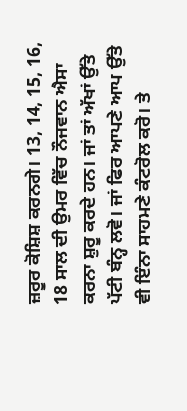ਜ਼ਰੂਰ ਕੋਸ਼ਿਸ਼ ਕਰਨਗੇ। 13, 14, 15, 16, 18 ਸਾਲ ਦੀ ਉਮਰ ਵਿੱਚ ਨੌਜਵਾਨ ਐਸਾ ਕਰਨਾ ਸ਼ੁਰੂ ਕਰਦੇ ਹਨ। ਜਾਂ ਤਾਂ ਅੱਖਾਂ ਉੱਤੇ ਪੱਟੀ ਬੰਨ੍ਹ ਲਵੋ। ਜਾਂ ਫਿਰ ਆਪਣੇ ਆਪ ਉੱਤੇ ਵੀ ਇੰਨਾ ਸਾਹਮਣੇ ਕੰਟਰੋਲ ਕਰੋ। ਤੇ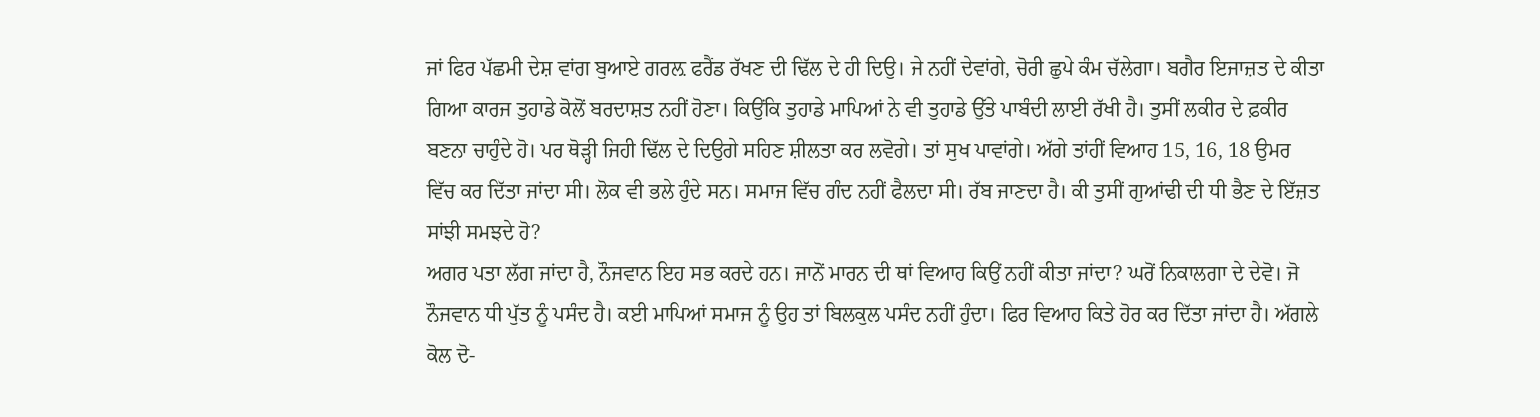ਜਾਂ ਫਿਰ ਪੱਛਮੀ ਦੇਸ਼ ਵਾਂਗ ਬੁਆਏ ਗਰਲ਼ ਫਰੈਂਡ ਰੱਖਣ ਦੀ ਢਿੱਲ ਦੇ ਹੀ ਦਿਉ। ਜੇ ਨਹੀਂ ਦੇਵਾਂਗੇ, ਚੋਰੀ ਛੁਪੇ ਕੰਮ ਚੱਲੇਗਾ। ਬਗੈਰ ਇਜਾਜ਼ਤ ਦੇ ਕੀਤਾ ਗਿਆ ਕਾਰਜ ਤੁਹਾਡੇ ਕੋਲੋਂ ਬਰਦਾਸ਼ਤ ਨਹੀਂ ਹੋਣਾ। ਕਿਉਂਕਿ ਤੁਹਾਡੇ ਮਾਪਿਆਂ ਨੇ ਵੀ ਤੁਹਾਡੇ ਉੱਤੇ ਪਾਬੰਦੀ ਲਾਈ ਰੱਖੀ ਹੈ। ਤੁਸੀਂ ਲਕੀਰ ਦੇ ਫ਼ਕੀਰ ਬਣਨਾ ਚਾਹੁੰਦੇ ਹੋ। ਪਰ ਥੋੜ੍ਹੀ ਜਿਹੀ ਢਿੱਲ ਦੇ ਦਿਉਗੇ ਸਹਿਣ ਸ਼ੀਲਤਾ ਕਰ ਲਵੋਗੇ। ਤਾਂ ਸੁਖ ਪਾਵਾਂਗੇ। ਅੱਗੇ ਤਾਂਹੀਂ ਵਿਆਹ 15, 16, 18 ਉਮਰ ਵਿੱਚ ਕਰ ਦਿੱਤਾ ਜਾਂਦਾ ਸੀ। ਲੋਕ ਵੀ ਭਲੇ ਹੁੰਦੇ ਸਨ। ਸਮਾਜ ਵਿੱਚ ਗੰਦ ਨਹੀਂ ਫੈਲਦਾ ਸੀ। ਰੱਬ ਜਾਣਦਾ ਹੈ। ਕੀ ਤੁਸੀਂ ਗੁਆਂਢੀ ਦੀ ਧੀ ਭੈਣ ਦੇ ਇੱਜ਼ਤ ਸਾਂਝੀ ਸਮਝਦੇ ਹੋ?
ਅਗਰ ਪਤਾ ਲੱਗ ਜਾਂਦਾ ਹੈ, ਨੌਜਵਾਨ ਇਹ ਸਭ ਕਰਦੇ ਹਨ। ਜਾਨੋਂ ਮਾਰਨ ਦੀ ਥਾਂ ਵਿਆਹ ਕਿਉਂ ਨਹੀਂ ਕੀਤਾ ਜਾਂਦਾ? ਘਰੋਂ ਨਿਕਾਲਗਾ ਦੇ ਦੇਵੋ। ਜੋ ਨੌਜਵਾਨ ਧੀ ਪੁੱਤ ਨੂੰ ਪਸੰਦ ਹੈ। ਕਈ ਮਾਪਿਆਂ ਸਮਾਜ ਨੂੰ ਉਹ ਤਾਂ ਬਿਲਕੁਲ ਪਸੰਦ ਨਹੀਂ ਹੁੰਦਾ। ਫਿਰ ਵਿਆਹ ਕਿਤੇ ਹੋਰ ਕਰ ਦਿੱਤਾ ਜਾਂਦਾ ਹੈ। ਅੱਗਲੇ ਕੋਲ ਦੋ-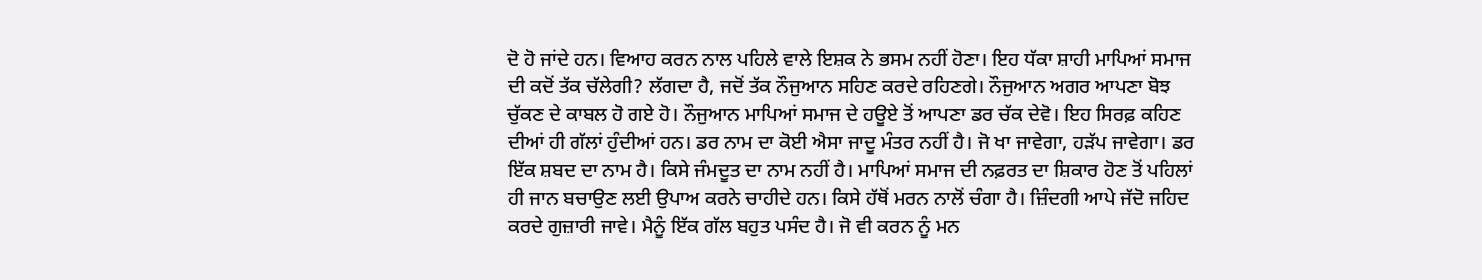ਦੋ ਹੋ ਜਾਂਦੇ ਹਨ। ਵਿਆਹ ਕਰਨ ਨਾਲ ਪਹਿਲੇ ਵਾਲੇ ਇਸ਼ਕ ਨੇ ਭਸਮ ਨਹੀਂ ਹੋਣਾ। ਇਹ ਧੱਕਾ ਸ਼ਾਹੀ ਮਾਪਿਆਂ ਸਮਾਜ ਦੀ ਕਦੋਂ ਤੱਕ ਚੱਲੇਗੀ? ਲੱਗਦਾ ਹੈ, ਜਦੋਂ ਤੱਕ ਨੌਜੁਆਨ ਸਹਿਣ ਕਰਦੇ ਰਹਿਣਗੇ। ਨੌਜੁਆਨ ਅਗਰ ਆਪਣਾ ਬੋਝ ਚੁੱਕਣ ਦੇ ਕਾਬਲ ਹੋ ਗਏ ਹੋ। ਨੌਜੁਆਨ ਮਾਪਿਆਂ ਸਮਾਜ ਦੇ ਹਊਏ ਤੋਂ ਆਪਣਾ ਡਰ ਚੱਕ ਦੇਵੋ। ਇਹ ਸਿਰਫ਼ ਕਹਿਣ ਦੀਆਂ ਹੀ ਗੱਲਾਂ ਹੁੰਦੀਆਂ ਹਨ। ਡਰ ਨਾਮ ਦਾ ਕੋਈ ਐਸਾ ਜਾਦੂ ਮੰਤਰ ਨਹੀਂ ਹੈ। ਜੋ ਖਾ ਜਾਵੇਗਾ, ਹੜੱਪ ਜਾਵੇਗਾ। ਡਰ ਇੱਕ ਸ਼ਬਦ ਦਾ ਨਾਮ ਹੈ। ਕਿਸੇ ਜੰਮਦੂਤ ਦਾ ਨਾਮ ਨਹੀਂ ਹੈ। ਮਾਪਿਆਂ ਸਮਾਜ ਦੀ ਨਫ਼ਰਤ ਦਾ ਸ਼ਿਕਾਰ ਹੋਣ ਤੋਂ ਪਹਿਲਾਂ ਹੀ ਜਾਨ ਬਚਾਉਣ ਲਈ ਉਪਾਅ ਕਰਨੇ ਚਾਹੀਦੇ ਹਨ। ਕਿਸੇ ਹੱਥੋਂ ਮਰਨ ਨਾਲੋਂ ਚੰਗਾ ਹੈ। ਜ਼ਿੰਦਗੀ ਆਪੇ ਜੱਦੋ ਜਹਿਦ ਕਰਦੇ ਗੁਜ਼ਾਰੀ ਜਾਵੇ। ਮੈਨੂੰ ਇੱਕ ਗੱਲ ਬਹੁਤ ਪਸੰਦ ਹੈ। ਜੋ ਵੀ ਕਰਨ ਨੂੰ ਮਨ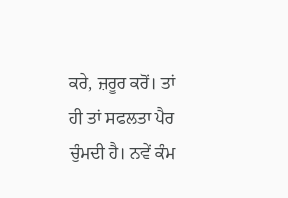ਕਰੇ, ਜ਼ਰੂਰ ਕਰੋਂ। ਤਾਂ ਹੀ ਤਾਂ ਸਫਲਤਾ ਪੈਰ ਚੁੰਮਦੀ ਹੈ। ਨਵੇਂ ਕੰਮ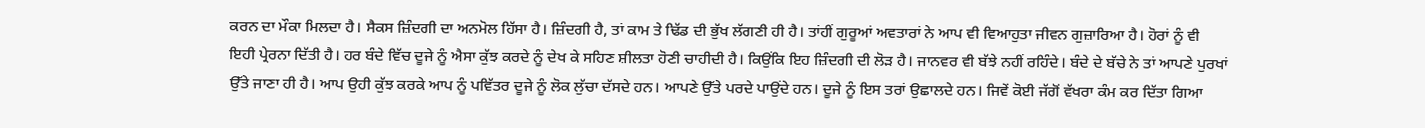ਕਰਨ ਦਾ ਮੌਕਾ ਮਿਲਦਾ ਹੈ। ਸੈਕਸ ਜ਼ਿੰਦਗੀ ਦਾ ਅਨਮੋਲ ਹਿੱਸਾ ਹੈ। ਜ਼ਿੰਦਗੀ ਹੈ, ਤਾਂ ਕਾਮ ਤੇ ਢਿੱਡ ਦੀ ਭੁੱਖ ਲੱਗਣੀ ਹੀ ਹੈ। ਤਾਂਹੀਂ ਗੁਰੂਆਂ ਅਵਤਾਰਾਂ ਨੇ ਆਪ ਵੀ ਵਿਆਹੁਤਾ ਜੀਵਨ ਗੁਜ਼ਾਰਿਆ ਹੈ। ਹੋਰਾਂ ਨੂੰ ਵੀ ਇਹੀ ਪ੍ਰੇਰਨਾ ਦਿੱਤੀ ਹੈ। ਹਰ ਬੰਦੇ ਵਿੱਚ ਦੂਜੇ ਨੂੰ ਐਸਾ ਕੁੱਝ ਕਰਦੇ ਨੂੰ ਦੇਖ ਕੇ ਸਹਿਣ ਸ਼ੀਲਤਾ ਹੋਣੀ ਚਾਹੀਦੀ ਹੈ। ਕਿਉਂਕਿ ਇਹ ਜ਼ਿੰਦਗੀ ਦੀ ਲੋੜ ਹੈ। ਜਾਨਵਰ ਵੀ ਬੱਝੇ ਨਹੀਂ ਰਹਿੰਦੇ। ਬੰਦੇ ਦੇ ਬੱਚੇ ਨੇ ਤਾਂ ਆਪਣੇ ਪੁਰਖਾਂ ਉੱਤੇ ਜਾਣਾ ਹੀ ਹੈ। ਆਪ ਉਹੀ ਕੁੱਝ ਕਰਕੇ ਆਪ ਨੂੰ ਪਵਿੱਤਰ ਦੂਜੇ ਨੂੰ ਲੋਕ ਲੁੱਚਾ ਦੱਸਦੇ ਹਨ। ਆਪਣੇ ਉੱਤੇ ਪਰਦੇ ਪਾਉਂਦੇ ਹਨ। ਦੂਜੇ ਨੂੰ ਇਸ ਤਰਾਂ ਉਛਾਲਦੇ ਹਨ। ਜਿਵੇਂ ਕੋਈ ਜੱਗੋਂ ਵੱਖਰਾ ਕੰਮ ਕਰ ਦਿੱਤਾ ਗਿਆ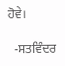ਹੋਵੇ।

  -ਸਤਵਿੰਦਰ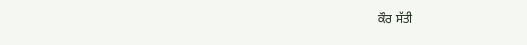ਕੌਰ ਸੱਤੀ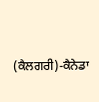(ਕੈਲਗਰੀ)-ਕੈਨੇਡਾ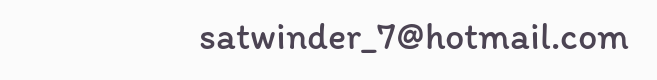satwinder_7@hotmail.com